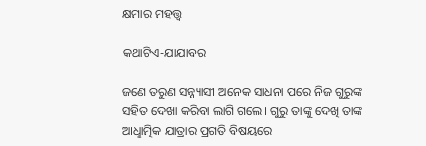କ୍ଷମାର ମହତ୍ତ୍ବ

କଥାଟିଏ-ଯାଯାବର

ଜଣେ ତରୁଣ ସନ୍ନ୍ୟାସୀ ଅନେକ ସାଧନା ପରେ ନିଜ ଗୁରୁଙ୍କ ସହିତ ଦେଖା କରିବା ଲାଗି ଗଲେ। ଗୁରୁ ତାଙ୍କୁ ଦେଖି ତାଙ୍କ ଆଧୢାତ୍ମିକ ଯାତ୍ରାର ପ୍ରଗତି ବିଷୟରେ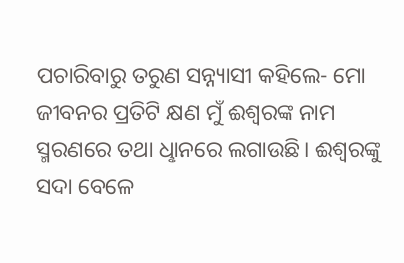ପଚାରିବାରୁ ତରୁଣ ସନ୍ନ୍ୟାସୀ କହିଲେ- ମୋ ଜୀବନର ପ୍ରତିଟି କ୍ଷଣ ମୁଁ ଈଶ୍ବରଙ୍କ ନାମ ସ୍ମରଣରେ ତଥା ଧୢାନରେ ଲଗାଉଛି। ଈଶ୍ବରଙ୍କୁ ସଦା ବେଳେ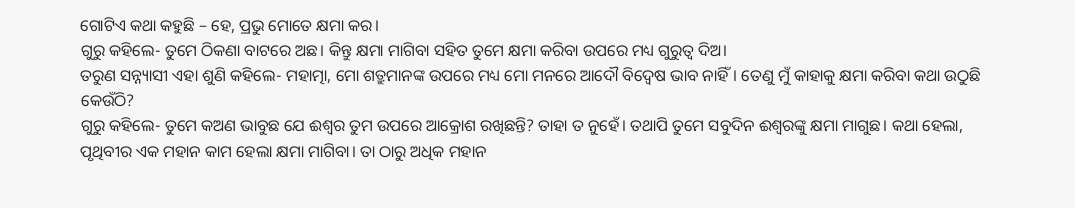ଗୋଟିଏ କଥା କହୁଛି – ହେ, ପ୍ରଭୁ ମୋତେ କ୍ଷମା କର।
ଗୁରୁ କହିଲେ- ତୁମେ ଠିକଣା ବାଟରେ ଅଛ। କିନ୍ତୁ କ୍ଷମା ମାଗିବା ସହିତ ତୁମେ କ୍ଷମା କରିବା ଉପରେ ମଧ୍ୟ ଗୁରୁତ୍ବ ଦିଅ।
ତରୁଣ ସନ୍ନ୍ୟାସୀ ଏହା ଶୁଣି କହିଲେ- ମହାତ୍ମା, ମୋ ଶତ୍ରୁମାନଙ୍କ ଉପରେ ମଧ୍ୟ ମୋ ମନରେ ଆଦୌ ବିଦ୍ବେଷ ଭାବ ନାହିଁ। ତେଣୁ ମୁଁ କାହାକୁ କ୍ଷମା କରିବା କଥା ଉଠୁଛି କେଉଁଠି?
ଗୁରୁ କହିଲେ- ତୁମେ କଅଣ ଭାବୁଛ ଯେ ଈଶ୍ବର ତୁମ ଉପରେ ଆକ୍ରୋଶ ରଖିଛନ୍ତି? ତାହା ତ ନୁହେଁ। ତଥାପି ତୁମେ ସବୁଦିନ ଈଶ୍ବରଙ୍କୁ କ୍ଷମା ମାଗୁଛ। କଥା ହେଲା, ପୃଥିବୀର ଏକ ମହାନ କାମ ହେଲା କ୍ଷମା ମାଗିବା। ତା ଠାରୁ ଅଧିକ ମହାନ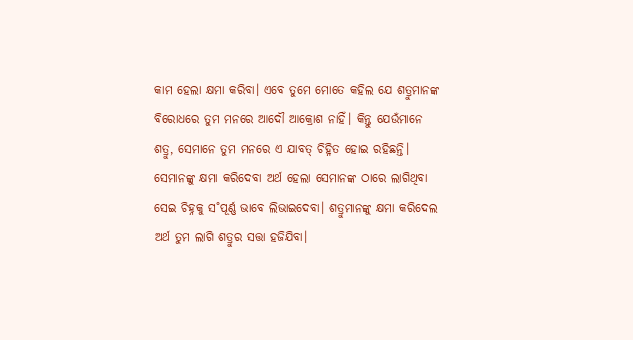କାମ ହେଲା କ୍ଷମା କରିବା। ଏବେ ତୁମେ ମୋତେ କହିଲ ଯେ ଶତ୍ରୁମାନଙ୍କ ବିରୋଧରେ ତୁମ ମନରେ ଆଦୌ ଆକ୍ରୋଶ ନାହିଁ। କିନ୍ତୁ ଯେଉଁମାନେ ଶତ୍ରୁ, ସେମାନେ ତୁମ ମନରେ ଏ ଯାବତ୍‌ ଚିହ୍ନିତ ହୋଇ ରହିଛନ୍ତି। ସେମାନଙ୍କୁ କ୍ଷମା କରିଦେବା ଅର୍ଥ ହେଲା ସେମାନଙ୍କ ଠାରେ ଲାଗିଥିବା ସେଇ ଚିହ୍ନକୁ ସ˚ପୂର୍ଣ୍ଣ ଭାବେ ଲିଭାଇଦେବା। ଶତ୍ରୁମାନଙ୍କୁ କ୍ଷମା କରିଦେଲ ଅର୍ଥ ତୁମ ଲାଗି ଶତ୍ରୁର ସତ୍ତା ହଜିଯିବା।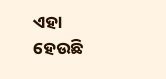ଏହା ହେଉଛି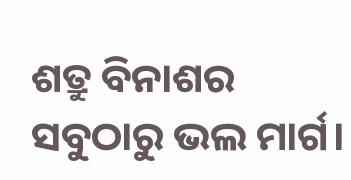ଶତ୍ରୁ ବିନାଶର ସବୁଠାରୁ ଭଲ ମାର୍ଗ।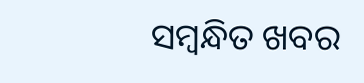ସମ୍ବନ୍ଧିତ ଖବର